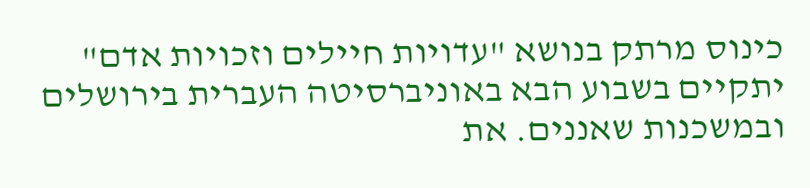כינוס מרתק בנושא "עדויות חיילים וזכויות אדם" יתקיים בשבוע הבא באוניברסיטה העברית בירושלים ובמשכנות שאננים. את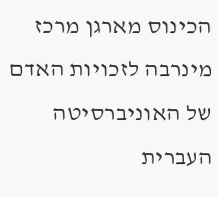הכינוס מארגן מרכז מינרבה לזכויות האדם של האוניברסיטה העברית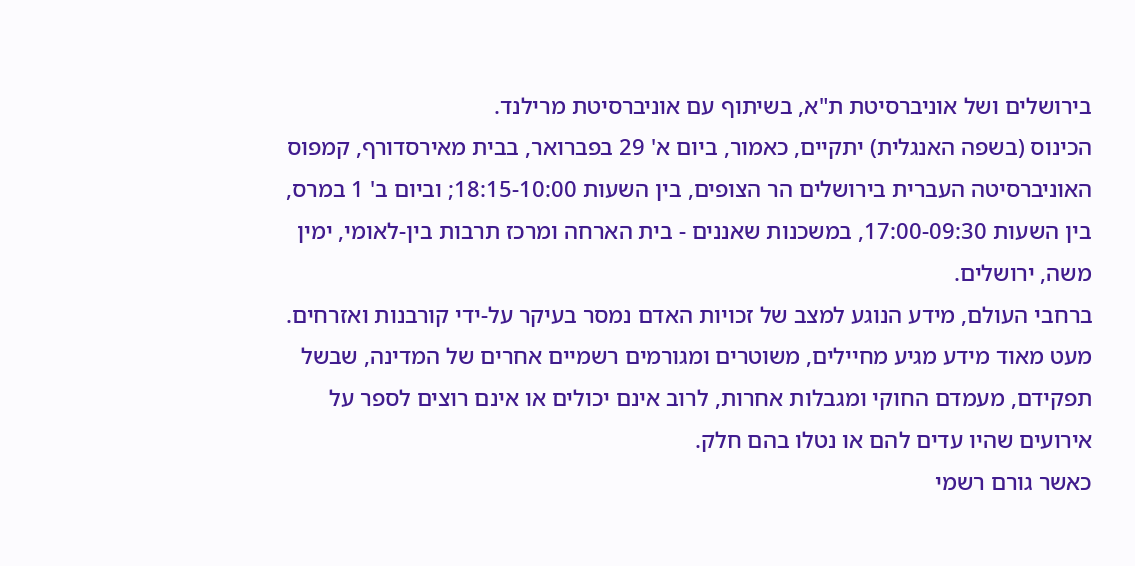בירושלים ושל אוניברסיטת ת"א, בשיתוף עם אוניברסיטת מרילנד.
הכינוס (בשפה האנגלית) יתקיים, כאמור, ביום א' 29 בפברואר, בבית מאירסדורף, קמפוס האוניברסיטה העברית בירושלים הר הצופים, בין השעות 18:15-10:00; וביום ב' 1 במרס, בין השעות 17:00-09:30, במשכנות שאננים - בית הארחה ומרכז תרבות בין-לאומי, ימין משה, ירושלים.
ברחבי העולם, מידע הנוגע למצב של זכויות האדם נמסר בעיקר על-ידי קורבנות ואזרחים. מעט מאוד מידע מגיע מחיילים, משוטרים ומגורמים רשמיים אחרים של המדינה, שבשל תפקידם, מעמדם החוקי ומגבלות אחרות, לרוב אינם יכולים או אינם רוצים לספר על אירועים שהיו עדים להם או נטלו בהם חלק.
כאשר גורם רשמי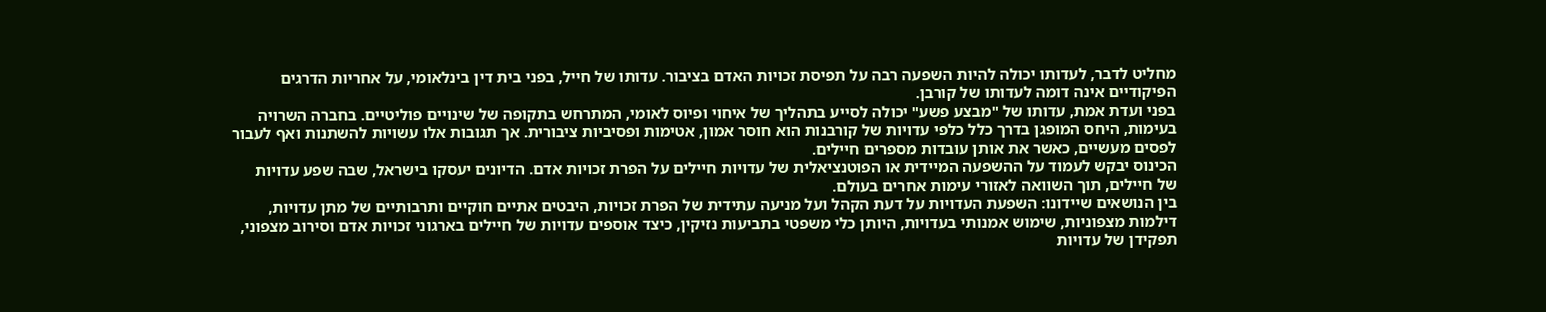מחליט לדבר, לעדותו יכולה להיות השפעה רבה על תפיסת זכויות האדם בציבור. עדותו של חייל, בפני בית דין בינלאומי, על אחריות הדרגים הפיקודיים אינה דומה לעדותו של קורבן.
בפני ועדת אמת, עדותו של "מבצע פשע" יכולה לסייע בתהליך של איחוי ופיוס לאומי, המתרחש בתקופה של שינויים פוליטיים. בחברה השרויה בעימות, היחס המופגן בדרך כלל כלפי עדויות של קורבנות הוא חוסר אמון, אטימות ופסיביות ציבורית. אך תגובות אלו עשויות להשתנות ואף לעבור לפסים מעשיים, כאשר את אותן עובדות מספרים חיילים.
הכינוס יבקש לעמוד על ההשפעה המיידית או הפוטנציאלית של עדויות חיילים על הפרת זכויות אדם. הדיונים יעסקו בישראל, שבה שפע עדויות של חיילים, תוך השוואה לאזורי עימות אחרים בעולם.
בין הנושאים שיידונו: השפעת העדויות על דעת הקהל ועל מניעה עתידית של הפרת זכויות, היבטים אתיים חוקיים ותרבותיים של מתן עדויות, דילמות מצפוניות, שימוש אמנותי בעדויות, היותן כלי משפטי בתביעות נזיקין, כיצד אוספים עדויות של חיילים בארגוני זכויות אדם וסירוב מצפוני, תפקידן של עדויות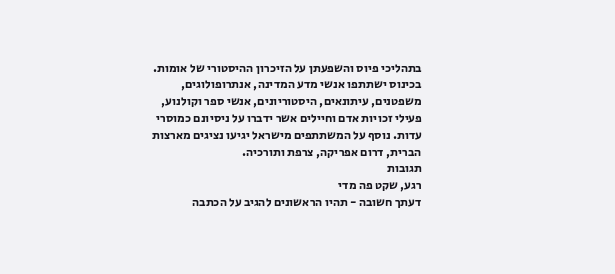בתהליכי פיוס והשפעתן על הזיכרון ההיסטורי של אומות.
בכינוס ישתתפו אנשי מדע המדינה, אנתרופולוגים, משפטנים, עיתונאים, היסטוריונים, אנשי ספר וקולנוע, פעילי זכויות אדם וחיילים אשר ידברו על ניסיונם כמוסרי עדות. נוסף על המשתתפים מישראל יגיעו נציגים מארצות הברית, דרום אפריקה, צרפת ותורכיה.
תגובות
רגע, שקט פה מדי
דעתך חשובה - תהיו הראשונים להגיב על הכתבה